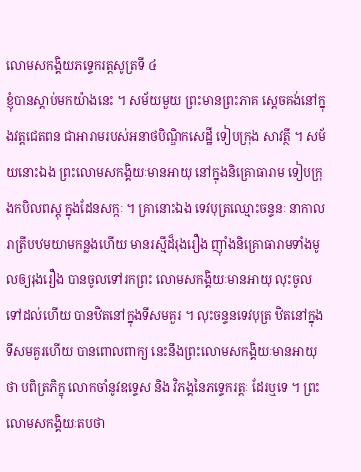លោមសកង្គិយភទ្ទេករត្តសូត្រទី ៤
ខ្ញុំបានស្តាប់មកយ៉ាងនេះ ។ សម័យមួយ ព្រះមានព្រះភាគ ស្តេចគង់នៅក្នុងវត្តជេតពន ជាអារាមរបស់អនាថបិណ្ឌិកសេដ្ឋី ទៀបក្រុង សាវត្ថី ។ សម័យនោះឯង ព្រះលោមសកង្គិយៈមានអាយុ នៅក្នុងនិគ្រោធារាម ទៀបក្រុងកបិលពស្តុ ក្នុងដែនសក្កៈ ។ គ្រានោះឯង ទេវបុត្រឈ្មោះចន្ទនៈ នាកាលរាត្រីបឋមយាមកន្លងហើយ មានរស្មីដ៏រុងរឿង ញ៉ាំងនិគ្រោធារាមទាំងមូលឲ្យរុងរឿង បានចូលទៅរកព្រះ លោមសកង្គិយៈមានអាយុ លុះចូលទៅដល់ហើយ បានឋិតនៅក្នុងទីសមគួរ ។ លុះចន្ទនទេវបុត្រ ឋិតនៅក្នុងទីសមគួរហើយ បានពោលពាក្យ នេះនឹងព្រះលោមសកង្គិយៈមានអាយុថា បពិត្រភិក្ខុ លោកចាំនូវឧទ្ទេស និង វិភង្គនៃភទ្ទេករត្តៈ ដែរឬទេ ។ ព្រះលោមសកង្គិយៈតបថា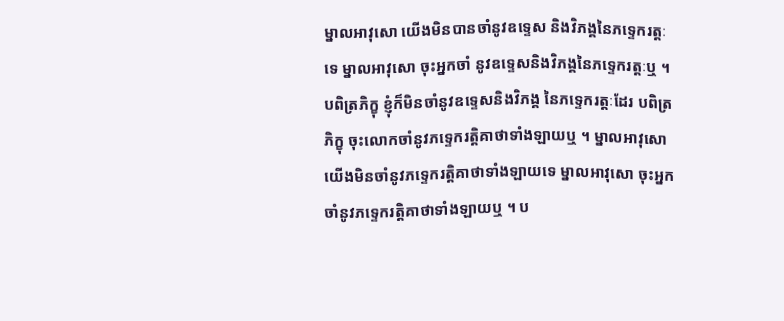ម្នាលអាវុសោ យើងមិនបានចាំនូវឧទ្ទេស និងវិភង្គនៃភទ្ទេករត្តៈទេ ម្នាលអាវុសោ ចុះអ្នកចាំ នូវឧទ្ទេសនិងវិភង្គនៃភទ្ទេករត្តៈឬ ។ បពិត្រភិក្ខុ ខ្ញុំក៏មិនចាំនូវឧទ្ទេសនិងវិភង្គ នៃភទ្ទេករត្តៈដែរ បពិត្រភិក្ខុ ចុះលោកចាំនូវភទ្ទេករត្តិគាថាទាំងឡាយឬ ។ ម្នាលអាវុសោ យើងមិនចាំនូវភទ្ទេករត្តិគាថាទាំងឡាយទេ ម្នាលអាវុសោ ចុះអ្នកចាំនូវភទ្ទេករត្តិគាថាទាំងឡាយឬ ។ ប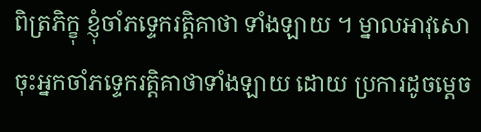ពិត្រភិក្ខុ ខ្ញុំចាំភទ្ទេករត្តិគាថា ទាំងឡាយ ។ ម្នាលអាវុសោ ចុះអ្នកចាំភទ្ទេករត្តិគាថាទាំងឡាយ ដោយ ប្រការដូចម្តេច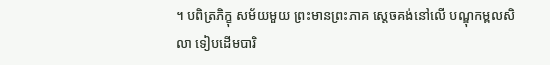។ បពិត្រភិក្ខុ សម័យមួយ ព្រះមានព្រះភាគ ស្តេចគង់នៅលើ បណ្ឌុកម្ពលសិលា ទៀបដើមបារិ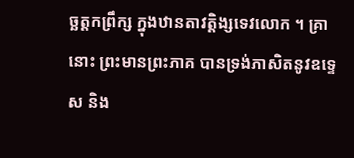ច្ឆត្តកព្រឹក្ស ក្នុងឋានតាវត្តិង្សទេវលោក ។ គ្រានោះ ព្រះមានព្រះភាគ បានទ្រង់ភាសិតនូវឧទ្ទេស និង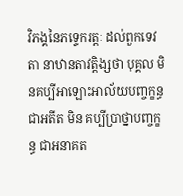វិភង្គនៃភទ្ទេករត្តៈ ដល់ពួកទេវតា នាឋានតាវត្តិង្សថា បុគ្គល មិនគប្បីអាឡោះអាល័យបញ្ចក្ខន្ធ ជាអតីត មិន គប្បីប្រាថ្នាបញ្ចក្ខន្ធ ជាអនាគត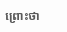ព្រោះថា